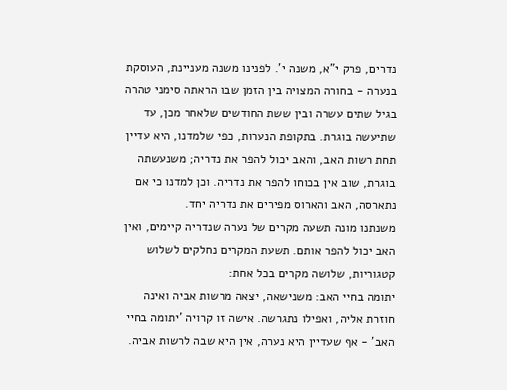נדרים, פרק י"א, משנה י'. לפנינו משנה מעניינת, העוסקת בנערה - בחורה המצויה בין הזמן שבו הראתה סימני טהרה בגיל שתים עשרה ובין ששת החודשים שלאחר מכן, עד שתיעשה בוגרת. בתקופת הנערות, כפי שלמדנו, היא עדיין תחת רשות האב, והאב יכול להפר את נדריה; משנעשתה בוגרת, שוב אין בכוחו להפר את נדריה. וכן למדנו כי אם נתארסה, האב והארוס מפירים את נדריה יחד.
משנתנו מונה תשעה מקרים של נערה שנדריה קיימים, ואין האב יכול להפר אותם. תשעת המקרים נחלקים לשלוש קטגוריות, שלושה מקרים בכל אחת:
יתומה בחיי האב: משנישאה, יצאה מרשות אביה ואינה חוזרת אליה, ואפילו נתגרשה. אישה זו קרויה 'יתומה בחיי האב' - אף שעדיין היא נערה, אין היא שבה לרשות אביה.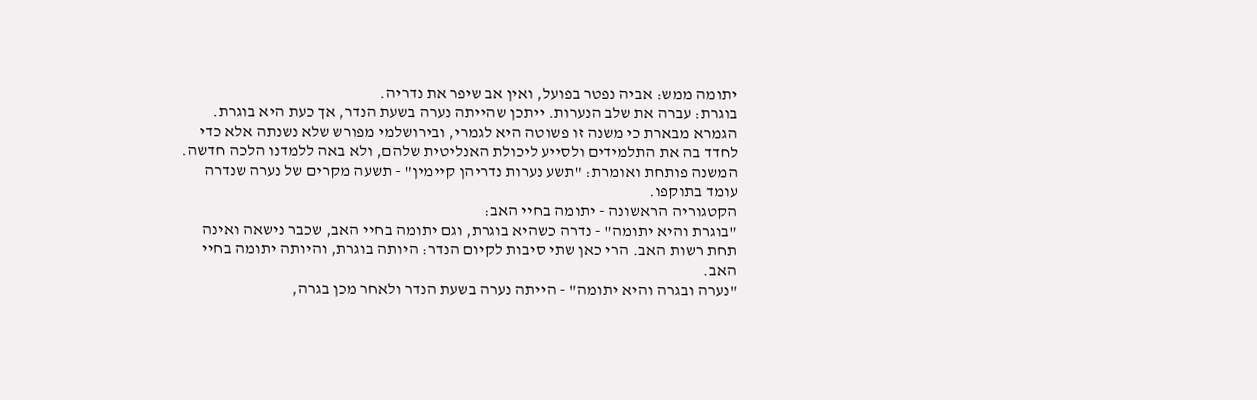יתומה ממש: אביה נפטר בפועל, ואין אב שיפר את נדריה.
בוגרת: עברה את שלב הנערות. ייתכן שהייתה נערה בשעת הנדר, אך כעת היא בוגרת.
הגמרא מבארת כי משנה זו פשוטה היא לגמרי, ובירושלמי מפורש שלא נשנתה אלא כדי לחדד בה את התלמידים ולסייע ליכולת האנליטית שלהם, ולא באה ללמדנו הלכה חדשה.
המשנה פותחת ואומרת: "תשע נערות נדריהן קיימין" - תשעה מקרים של נערה שנדרה עומד בתוקפו.
הקטגוריה הראשונה - יתומה בחיי האב:
"בוגרת והיא יתומה" - נדרה כשהיא בוגרת, וגם יתומה בחיי האב, שכבר נישאה ואינה תחת רשות האב. הרי כאן שתי סיבות לקיום הנדר: היותה בוגרת, והיותה יתומה בחיי האב.
"נערה ובגרה והיא יתומה" - הייתה נערה בשעת הנדר ולאחר מכן בגרה,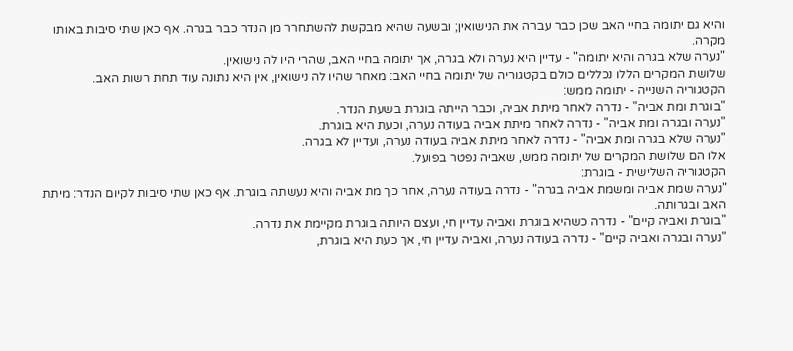והיא גם יתומה בחיי האב שכן כבר עברה את הנישואין; ובשעה שהיא מבקשת להשתחרר מן הנדר כבר בגרה. אף כאן שתי סיבות באותו מקרה.
"נערה שלא בגרה והיא יתומה" - עדיין היא נערה ולא בגרה, אך יתומה בחיי האב, שהרי היו לה נישואין.
שלושת המקרים הללו נכללים כולם בקטגוריה של יתומה בחיי האב: מאחר שהיו לה נישואין, אין היא נתונה עוד תחת רשות האב.
הקטגוריה השנייה - יתומה ממש:
"בוגרת ומת אביה" - נדרה לאחר מיתת אביה, וכבר הייתה בוגרת בשעת הנדר.
"נערה ובגרה ומת אביה" - נדרה לאחר מיתת אביה בעודה נערה, וכעת היא בוגרת.
"נערה שלא בגרה ומת אביה" - נדרה לאחר מיתת אביה בעודה נערה, ועדיין לא בגרה.
אלו הם שלושת המקרים של יתומה ממש, שאביה נפטר בפועל.
הקטגוריה השלישית - בוגרת:
"נערה שמת אביה ומשמת אביה בגרה" - נדרה בעודה נערה, אחר כך מת אביה והיא נעשתה בוגרת. אף כאן שתי סיבות לקיום הנדר: מיתת האב ובגרותה.
"בוגרת ואביה קיים" - נדרה כשהיא בוגרת ואביה עדיין חי, ועצם היותה בוגרת מקיימת את נדרה.
"נערה ובגרה ואביה קיים" - נדרה בעודה נערה, ואביה עדיין חי, אך כעת היא בוגרת,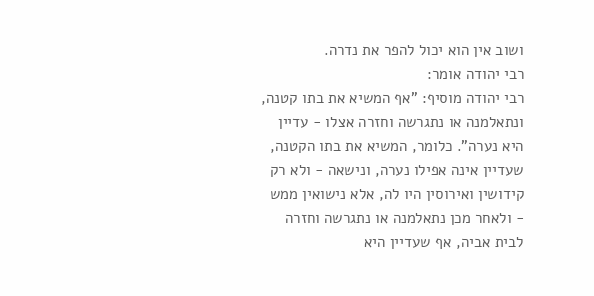ושוב אין הוא יכול להפר את נדרה.
רבי יהודה אומר:
רבי יהודה מוסיף: "אף המשיא את בתו קטנה, ונתאלמנה או נתגרשה וחזרה אצלו - עדיין היא נערה". כלומר, המשיא את בתו הקטנה, שעדיין אינה אפילו נערה, ונישאה - ולא רק קידושין ואירוסין היו לה, אלא נישואין ממש - ולאחר מכן נתאלמנה או נתגרשה וחזרה לבית אביה, אף שעדיין היא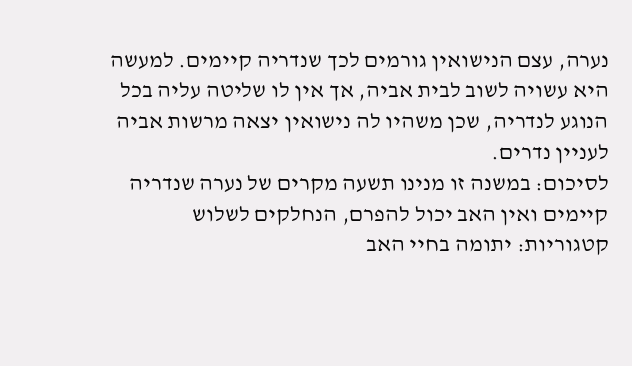נערה, עצם הנישואין גורמים לכך שנדריה קיימים. למעשה היא עשויה לשוב לבית אביה, אך אין לו שליטה עליה בכל הנוגע לנדריה, שכן משהיו לה נישואין יצאה מרשות אביה לעניין נדרים.
לסיכום: במשנה זו מנינו תשעה מקרים של נערה שנדריה קיימים ואין האב יכול להפרם, הנחלקים לשלוש קטגוריות: יתומה בחיי האב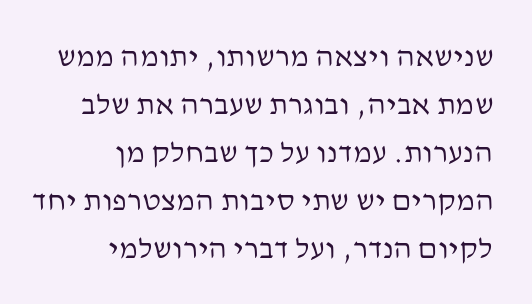שנישאה ויצאה מרשותו, יתומה ממש שמת אביה, ובוגרת שעברה את שלב הנערות. עמדנו על כך שבחלק מן המקרים יש שתי סיבות המצטרפות יחד לקיום הנדר, ועל דברי הירושלמי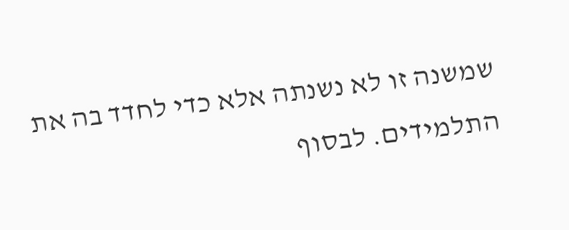שמשנה זו לא נשנתה אלא כדי לחדד בה את התלמידים. לבסוף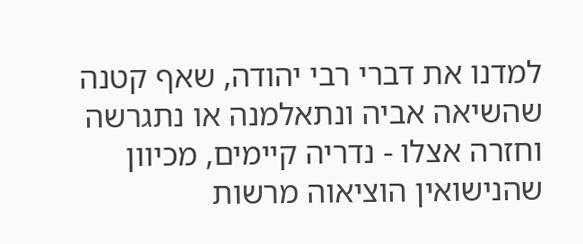למדנו את דברי רבי יהודה, שאף קטנה שהשיאה אביה ונתאלמנה או נתגרשה וחזרה אצלו - נדריה קיימים, מכיוון שהנישואין הוציאוה מרשות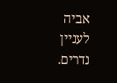אביה לעניין נדרים.